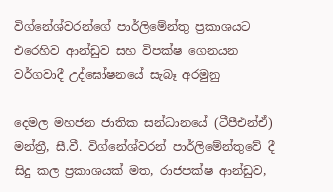විග්නේශ්වරන්ගේ පාර්ලිමේන්තු ප්‍රකාශයට එරෙහිව ආන්ඩුව සහ විපක්ෂ ගෙනයන වර්ගවාදී උද්ඝෝෂනයේ සැබෑ අරමුනු

දෙමල මහජන ජාතික සන්ධානයේ (ටීපීඑන්ඒ) මන්ත්‍රී, සී.වී. විග්නේශ්වරන් පාර්ලිමේන්තුවේ දී සිදු කල ප්‍රකාශයක් මත, රාජපක්ෂ ආන්ඩුව,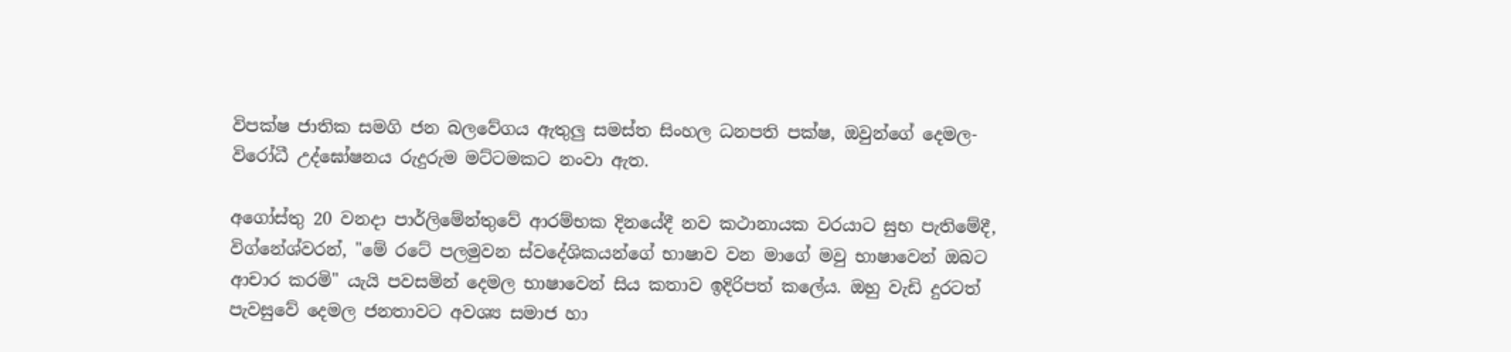විපක්ෂ ජාතික සමගි ජන බලවේගය ඇතුලු සමස්ත සිංහල ධනපති පක්ෂ, ඔවුන්ගේ දෙමල-විරෝධී උද්ඝෝෂනය රුදුරුම මට්ටමකට නංවා ඇත.

අගෝස්තු 20 වනදා පාර්ලිමේන්තුවේ ආරම්භක දිනයේදී නව කථානායක වරයාට සුභ පැතිමේදී, විග්නේශ්වරන්, "මේ රටේ පලමුවන ස්වදේශිකයන්ගේ භාෂාව වන මාගේ මවු භාෂාවෙන් ඔබට ආචාර කරමි" යැයි පවසමින් දෙමල භාෂාවෙන් සිය කතාව ඉදිරිපත් කලේය. ඔහු වැඩි දුරටත් පැවසුවේ දෙමල ජනතාවට අවශ්‍ය සමාජ හා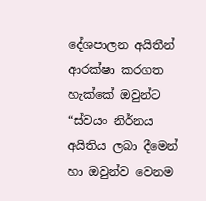දේශපාලන අයිතීන් ආරක්ෂා කරගත හැක්කේ ඔවුන්ට “ස්වයං නිර්නය අයිතිය ලබා දීමෙන් හා ඔවුන්ව වෙනම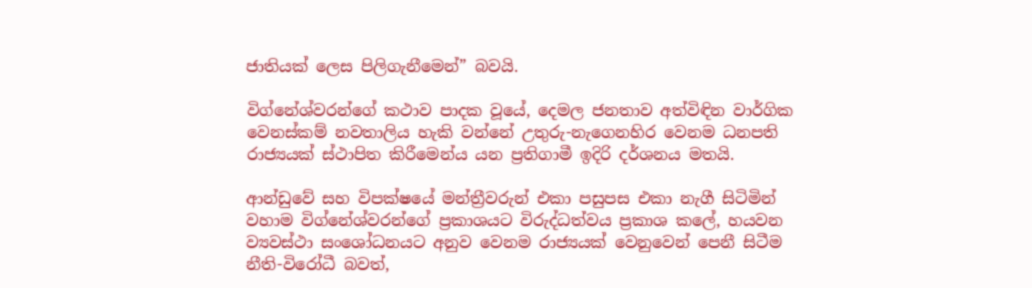ජාතියක් ලෙස පිලිගැනීමෙන්” බවයි.

විග්නේශ්‍වරන්ගේ කථාව පාදක වූයේ, දෙමල ජනතාව අත්විඳින වාර්ගික වෙනස්කම් නවතාලිය හැකි වන්නේ උතුරු-නැගෙනහිර වෙනම ධනපති රාජ්‍යයක් ස්ථාපිත කිරීමෙන්ය යන ප්‍රතිගාමී ඉදිරි දර්ශනය මතයි.

ආන්ඩුවේ සහ විපක්ෂයේ මන්ත්‍රීවරුන් එකා පසුපස එකා නැගී සිටිමින් වහාම විග්නේශ්වරන්ගේ ප්‍රකාශයට විරුද්ධත්වය ප්‍රකාශ කලේ, හයවන ව්‍යවස්ථා සංශෝධනයට අනුව වෙනම රාජ්‍යයක් වෙනුවෙන් පෙනී සිටීම නීති-විරෝධී බවත්,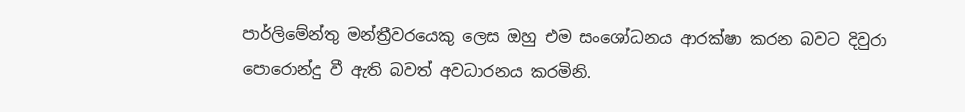පාර්ලිමේන්තු මන්ත්‍රීවරයෙකු ලෙස ඔහු එම සංශෝධනය ආරක්ෂා කරන බවට දිවුරා පොරොන්දු වී ඇති බවත් අවධාරනය කරමිනි.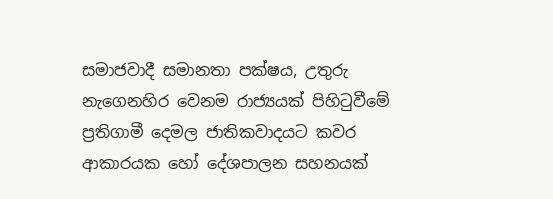සමාජවාදී සමානතා පක්ෂය, උතුරු නැගෙනහිර වෙනම රාජ්‍යයක් පිහිටුවීමේ ප්‍රතිගාමී දෙමල ජාතිකවාදයට කවර ආකාරයක හෝ දේශපාලන සහනයක්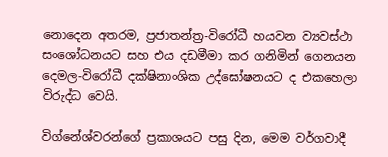නොදෙන අතරම, ප්‍රජාතන්ත්‍ර-විරෝධී හයවන ව්‍යවස්ථා සංශෝධනයට සහ එය දඩමීමා කර ගනිමින් ගෙනයන දෙමල-විරෝධී දක්ෂිනාංශික උද්ඝෝෂනයට ද එකහෙලා විරුද්ධ වෙයි.

විග්නේශ්වරන්ගේ ප්‍රකාශයට පසු දින, මෙම වර්ගවාදී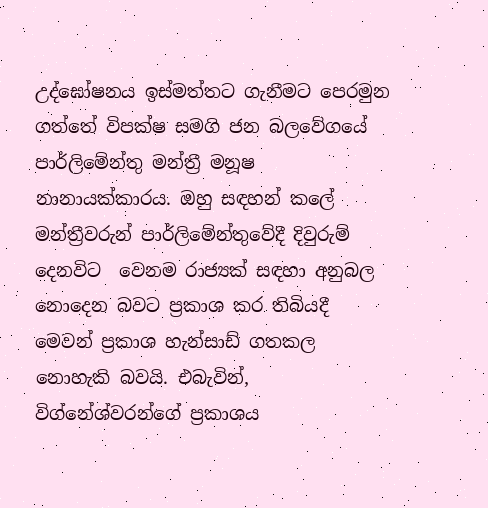උද්ඝෝෂනය ඉස්මත්තට ගැනීමට පෙරමුන ගත්තේ විපක්ෂ සමගි ජන බලවේගයේ පාර්ලිමේන්තු මන්ත්‍රී මනූෂ නානායක්කාරය. ඔහු සඳහන් කලේ මන්ත්‍රීවරුන් පාර්ලිමේන්තුවේදී දිවුරුම් දෙනවිට  වෙනම රාජ්‍යක් සඳහා අනුබල නොදෙන බවට ප්‍රකාශ කර තිබියදී මෙවන් ප්‍රකාශ හැන්සාඩ් ගතකල නොහැකි බවයි. එබැවින්, විග්නේශ්වරන්ගේ ප්‍රකාශය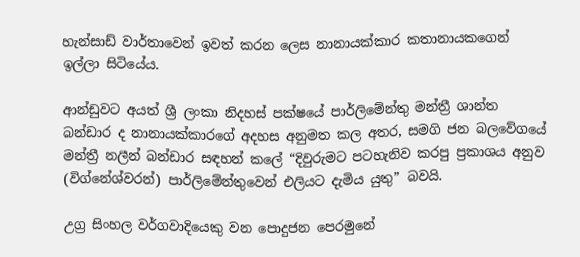හැන්සාඩ් වාර්තාවෙන් ඉවත් කරන ලෙස නානායක්කාර කතානායකගෙන් ඉල්ලා සිටියේය.

ආන්ඩුවට අයත් ශ්‍රී ලංකා නිදහස් පක්ෂයේ පාර්ලිමේන්තු මන්ත්‍රී ශාන්ත බන්ඩාර ද නානායක්කාරගේ අදහස අනුමත කල අතර, සමගි ජන බලවේගයේ මන්ත්‍රී නලීන් බන්ඩාර සඳහන් කලේ “දිවුරුමට පටහැනිව කරපු ප්‍රකාශය අනුව (විග්නේශ්වරන්) පාර්ලිමේන්තුවෙන් එලියට දැමිය යුතු” බවයි.

උග්‍ර සිංහල වර්ගවාදියෙකු වන පොදුජන පෙරමුනේ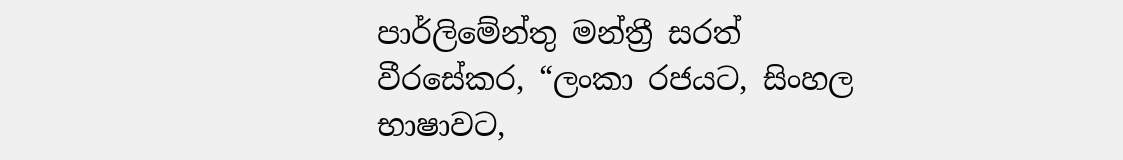පාර්ලිමේන්තු මන්ත්‍රී සරත් වීරසේකර, “ලංකා රජයට, සිංහල භාෂාවට,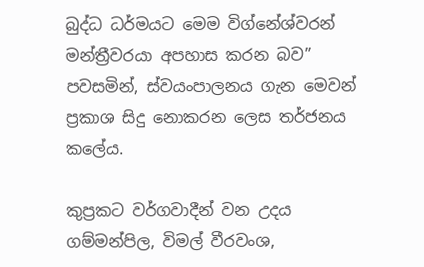බුද්ධ ධර්මයට මෙම විග්නේශ්වරන් මන්ත්‍රීවරයා අපහාස කරන බව” පවසමින්, ස්වයංපාලනය ගැන මෙවන් ප්‍රකාශ සිදු නොකරන ලෙස තර්ජනය කලේය.

කුප්‍රකට වර්ගවාදීන් වන උදය ගම්මන්පිල, විමල් වීරවංශ,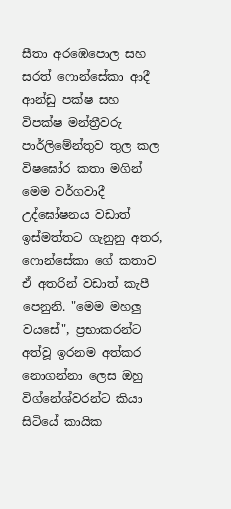සීතා අරඹෙපොල සහ සරත් ෆොන්සේකා ආදී ආන්ඩු පක්ෂ සහ විපක්ෂ මන්ත්‍රීවරු පාර්ලිමේන්තුව තුල කල විෂඝෝර කතා මගින් මෙම වර්ගවාදී උද්ඝෝෂනය වඩාත් ඉස්මත්තට ගැනුනු අතර, ෆොන්සේකා ගේ කතාව ඒ අතරින් වඩාත් කැපී පෙනුනි. "මෙම මහලු වයසේ", ප්‍රභාකරන්ට අත්වූ ඉරනම අත්කර නොගන්නා ලෙස ඔහු විග්නේශ්වරන්ට කියා සිටියේ කායික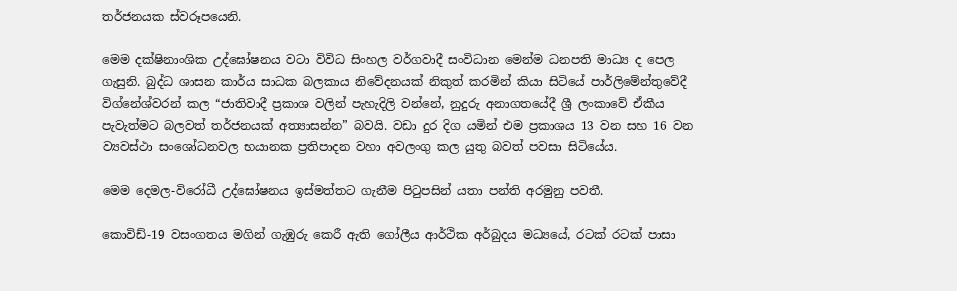තර්ජනයක ස්වරූපයෙනි.

මෙම දක්ෂිනාංශික උද්ඝෝෂනය වටා විවිධ සිංහල වර්ගවාදී සංවිධාන මෙන්ම ධනපති මාධ්‍ය ද පෙල ගැසුනි. බුද්ධ ශාසන කාර්ය සාධක බලකාය නිවේදනයක් නිකුත් කරමින් කියා සිටියේ පාර්ලිමේන්තුවේදී විග්නේශ්වරන් කල “ජාතිවාදී ප්‍රකාශ වලින් පැහැදිලි වන්නේ, නුදුරු අනාගතයේදී ශ්‍රී ලංකාවේ ඒකීය පැවැත්මට බලවත් තර්ජනයක් අත්‍යාසන්න” බවයි. වඩා දුර දිග යමින් එම ප්‍රකාශය 13 වන සහ 16 වන ව්‍යවස්ථා සංශෝධනවල භයානක ප්‍රතිපාදන වහා අවලංගු කල යුතු බවත් පවසා සිටියේය.

මෙම දෙමල-විරෝධී උද්ඝෝෂනය ඉස්මත්තට ගැනීම පිටුපසින් යතා පන්ති අරමුනු පවතී.

කොවිඩ්-19 වසංගතය මගින් ගැඹුරු කෙරී ඇති ගෝලීය ආර්ථික අර්බුදය මධ්‍යයේ, රටක් රටක් පාසා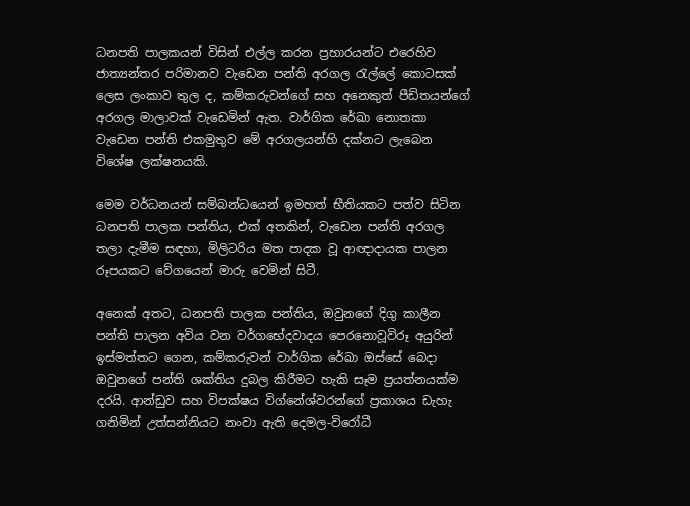ධනපති පාලකයන් විසින් එල්ල කරන ප්‍රහාරයන්ට එරෙහිව ජාත්‍යන්තර පරිමානව වැඩෙන පන්ති අරගල රැල්ලේ කොටසක් ලෙස ලංකාව තුල ද, කම්කරුවන්ගේ සහ අනෙකුත් පීඩිතයන්ගේ අරගල මාලාවක් වැඩෙමින් ඇත. වාර්ගික රේඛා නොතකා වැඩෙන පන්ති එකමුතුව මේ අරගලයන්හි දක්නට ලැබෙන විශේෂ ලක්ෂනයකි.

මෙම වර්ධනයන් සම්බන්ධයෙන් ඉමහත් භීතියකට පත්ව සිටින ධනපති පාලක පන්තිය, එක් අතකින්, වැඩෙන පන්ති අරගල තලා දැමීම සඳහා, මිලිටරිය මත පාදක වූ ආඥාදායක පාලන රූපයකට වේගයෙන් මාරු වෙමින් සිටී.

අනෙක් අතට, ධනපති පාලක පන්තිය, ඔවුනගේ දිගු කාලීන පන්ති පාලන අවිය වන වර්ගභේදවාදය පෙරනොවූවිරූ අයුරින් ඉස්මත්තට ගෙන, කම්කරුවන් වාර්ගික රේඛා ඔස්සේ බෙදා ඔවුනගේ පන්ති ශක්තිය දුබල කිරීමට හැකි සෑම ප්‍රයත්නයක්ම දරයි. ආන්ඩුව සහ විපක්ෂය විග්නේශ්වරන්ගේ ප්‍රකාශය ඩැහැ ගනිමින් උත්සන්නියට නංවා ඇති දෙමල-විරෝධී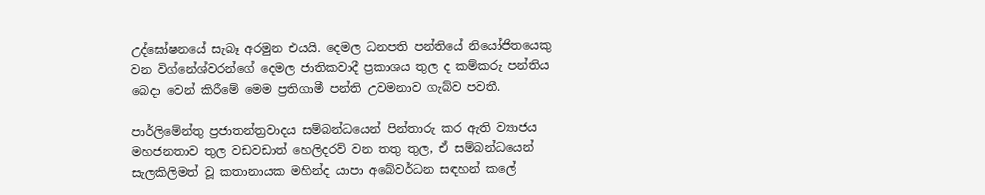උද්ඝෝෂනයේ සැබෑ අරමුන එයයි. දෙමල ධනපති පන්තියේ නියෝජිතයෙකු වන විග්නේශ්වරන්ගේ දෙමල ජාතිකවාදී ප්‍රකාශය තුල ද කම්කරු පන්තිය බෙදා වෙන් කිරීමේ මෙම ප්‍ර‍තිගාමී පන්ති උවමනාව ගැබ්ව පවතී.

පාර්ලිමේන්තු ප්‍රජාතන්ත්‍රවාදය සම්බන්ධයෙන් පින්තාරු කර ඇති ව්‍යාජය මහජනතාව තුල වඩවඩාත් හෙලිදරව් වන තතු තුල, ඒ සම්බන්ධයෙන් සැලකිලිමත් වූ කතානායක මහින්ද යාපා අබේවර්ධන සඳහන් කලේ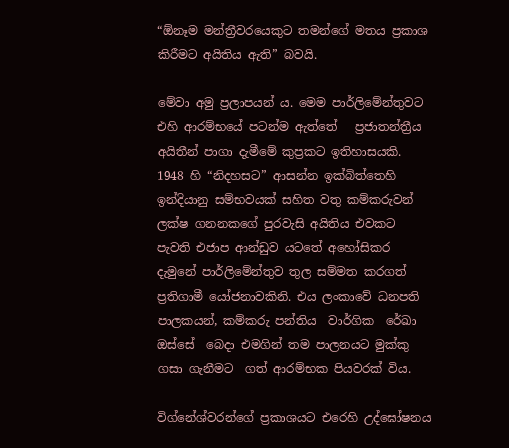“ඕනෑම මන්ත්‍රීවරයෙකුට තමන්ගේ මතය ප්‍රකාශ කිරීමට අයිතිය ඇති” බවයි.

මේවා අමු ප්‍රලාපයන් ය. මෙම පාර්ලිමේන්තුවට එහි ආරම්භයේ පටන්ම ඇත්තේ   ප්‍රජාතන්ත්‍රීය අයිතීන් පාගා දැමීමේ කුප්‍රකට ඉතිහාසයකි. 1948 හි “නිදහසට” ආසන්න ඉක්බිත්තෙහි ඉන්දියානු සම්භවයක් සහිත වතු කම්කරුවන් ලක්ෂ ගනනකගේ පුරවැසි අයිතිය එවකට පැවති එජාප ආන්ඩුව යටතේ අහෝසිකර දැමුනේ පාර්ලිමේන්තුව තුල සම්මත කරගත් ප්‍රතිගාමී යෝජනාවකිනි. එය ලංකාවේ ධනපති පාලකයන්, කම්කරු පන්තිය  වාර්ගික  රේඛා ඔස්සේ  බෙදා එමගින් තම පාලනයට මුක්කු ගසා ගැනීමට  ගත් ආරම්භක පියවරක් විය.

විග්නේශ්වරන්ගේ ප්‍රකාශයට එරෙහි උද්ඝෝෂනය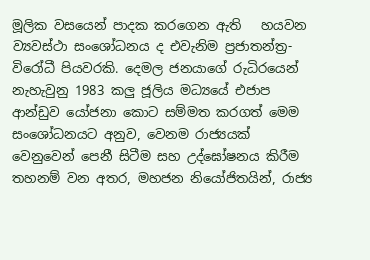මූලික වසයෙන් පාදක කරගෙන ඇති   හයවන ව්‍යවස්ථා සංශෝධනය ද එවැනිම ප්‍රජාතන්ත්‍ර-විරෝධී පියවරකි. දෙමල ජනයාගේ රුධිරයෙන් නැහැවුනු 1983 කලු ජූලිය මධ්‍යයේ එජාප ආන්ඩුව යෝජනා කොට සම්මත කරගත් මෙම සංශෝධනයට අනුව, වෙනම රාජ්‍යයක් වෙනුවෙන් පෙනී සිටීම සහ උද්ඝෝෂනය කිරීම තහනම් වන අතර, මහජන නියෝජිතයින්, රාජ්‍ය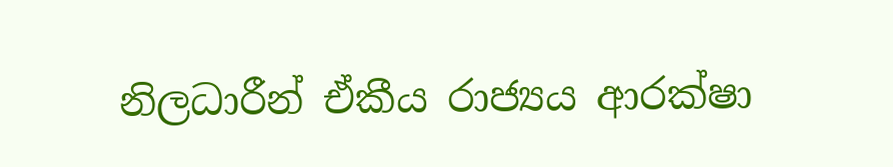නිලධාරීන් ඒකීය රාජ්‍යය ආරක්ෂා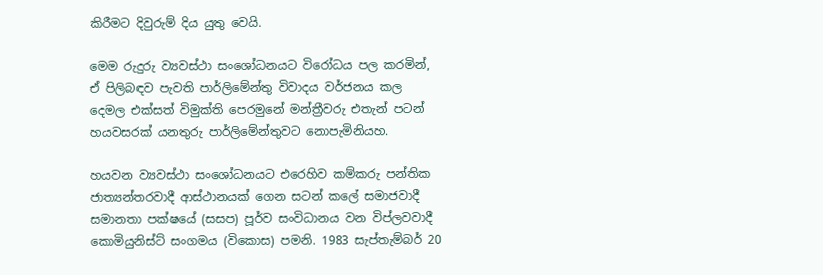කිරීමට දිවුරුම් දිය යුතු වෙයි.

මෙම රුදුරු ව්‍යවස්ථා සංශෝධනයට විරෝධය පල කරමින්, ඒ පිලිබඳව පැවති පාර්ලිමේන්තු විවාදය වර්ජනය කල දෙමල එක්සත් විමුක්ති පෙරමුනේ මන්ත්‍රීවරු එතැන් පටන් හයවසරක් යනතුරු පාර්ලිමේන්තුවට නොපැමිනියහ.

හයවන ව්‍යවස්ථා සංශෝධනයට එරෙහිව කම්කරු පන්තික ජාත්‍යන්තරවාදී ආස්ථානයක් ගෙන සටන් කලේ සමාජවාදී සමානතා පක්ෂයේ (සසප) පූර්ව සංවිධානය වන විප්ලවවාදී කොමියුනිස්ට් සංගමය (විකොස) පමනි. 1983 සැප්තැම්බර් 20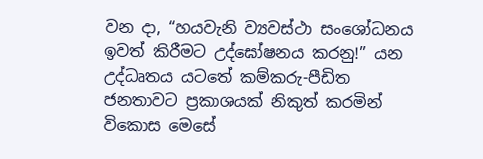වන දා, “හයවැනි ව්‍යවස්ථා සංශෝධනය ඉවත් කිරීමට උද්ඝෝෂනය කරනු!” යන උද්ධෘතය යටතේ කම්කරු-පීඩිත ජනතාවට ප්‍රකාශයක් නිකුත් කරමින් විකොස මෙසේ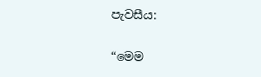පැවසීය:

“මෙම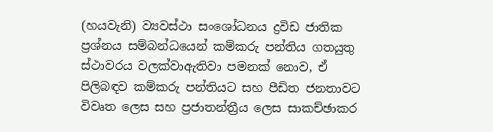(හයවැනි) ව්‍යවස්ථා සංශෝධනය ද්‍රවිඩ ජාතික ප්‍රශ්නය සම්බන්ධයෙන් කම්කරු පන්තිය ගතයුතු ස්ථාවරය වලක්වාඇතිවා පමනක් නොව, ඒ පිලිබඳව කම්කරු පන්තියට සහ පීඩිත ජනතාවට විවෘත ලෙස සහ ප්‍රජාතන්ත්‍රීය ලෙස සාකච්ඡාකර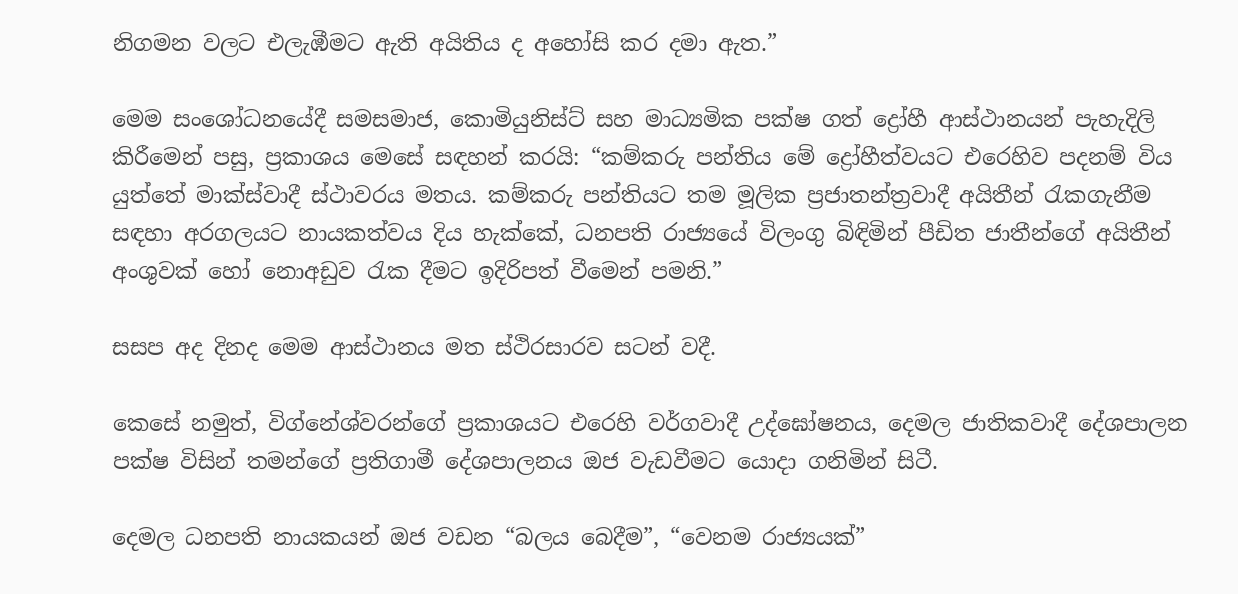නිගමන වලට එලැඹීමට ඇති අයිතිය ද අහෝසි කර දමා ඇත.”

මෙම සංශෝධනයේදී සමසමාජ, කොමියුනිස්ට් සහ මාධ්‍යමික පක්ෂ ගත් ද්‍රෝහී ආස්ථානයන් පැහැදිලි කිරීමෙන් පසු, ප්‍රකාශය මෙසේ සඳහන් කරයි: “කම්කරු පන්තිය මේ ද්‍රෝහීත්වයට එරෙහිව පදනම් විය යුත්තේ මාක්ස්වාදී ස්ථාවරය මතය. කම්කරු පන්තියට තම මූලික ප්‍රජාතන්ත්‍රවාදී අයිතීන් රැකගැනීම සඳහා අරගලයට නායකත්වය දිය හැක්කේ, ධනපති රාජ්‍යයේ විලංගු බිඳිමින් පීඩිත ජාතීන්ගේ අයිතීන් අංශුවක් හෝ නොඅඩුව රැක දීමට ඉදිරිපත් වීමෙන් පමනි.”

සසප අද දිනද මෙම ආස්ථානය මත ‌ස්ථිරසාරව සටන් වදී.

කෙසේ නමුත්, විග්නේශ්වරන්ගේ ප්‍රකාශයට එරෙහි වර්ගවාදී උද්ඝෝෂනය, දෙමල ජාතිකවාදී දේශපාලන පක්ෂ විසින් තමන්ගේ ප්‍රතිගාමී දේශපාලනය ඔජ වැඩවීමට යොදා ගනිමින් සිටී.

දෙමල ධනපති නායකයන් ඔජ වඩන “බලය බෙදීම”, “වෙනම රාජ්‍යයක්”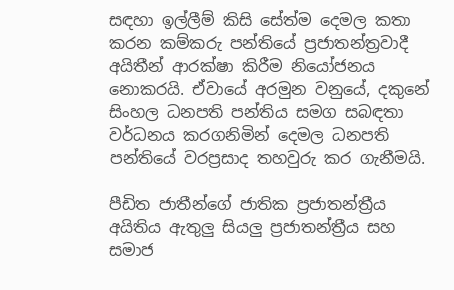සඳහා ඉල්ලීම් කිසි සේත්ම දෙමල කතා කරන කම්කරු පන්තියේ ප්‍රජාතන්ත්‍රවාදී අයිතීන් ආරක්ෂා කිරීම නියෝජනය නොකරයි. ඒවායේ අරමුන වනුයේ, දකුනේ සිංහල ධනපති පන්තිය සමග සබඳතා වර්ධනය කරගනිමින් දෙමල ධනපති පන්තියේ වරප්‍රසාද තහවුරු කර ගැනීමයි.

පීඩිත ජාතීන්ගේ ජාතික ප්‍රජාතන්ත්‍රීය අයිතිය ඇතුලු සියලු ප්‍රජාතන්ත්‍රීය සහ සමාජ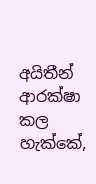අයිතීන් ආරක්ෂා කල හැක්කේ,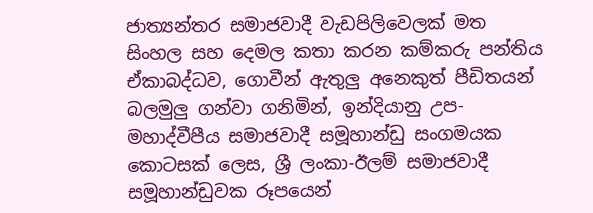ජාත්‍යන්තර සමාජවාදී වැඩපිලිවෙලක් මත සිංහල සහ දෙමල කතා කරන කම්කරු පන්තිය ඒකාබද්ධව, ගොවීන් ඇතුලු අනෙකුත් පීඩිතයන් බලමුලු ගන්වා ගනිමින්, ඉන්දියානු උප-මහාද්වීපීය සමාජවාදී සමූහාන්ඩු සංගමයක කොටසක් ලෙස, ශ්‍රී ලංකා-ඊලම් සමාජවාදී සමූහාන්ඩුවක රූපයෙන්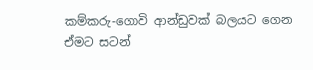කම්කරු-ගොවි ආන්ඩුවක් බලයට ගෙන ඒමට සටන්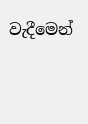වැදීමෙන්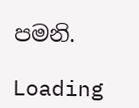පමනි.

Loading